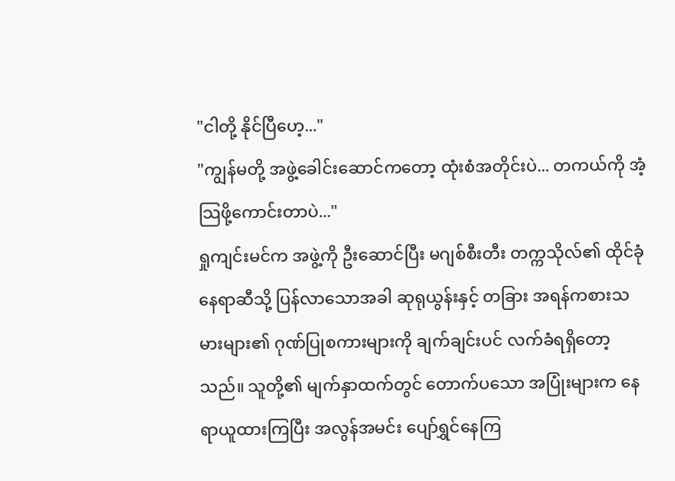"ငါတို့ နိုင်ပြီဟေ့..."
"ကျွန်မတို့ အဖွဲ့ခေါင်းဆောင်ကတော့ ထုံးစံအတိုင်းပဲ... တကယ်ကို အံ့သြဖို့ကောင်းတာပဲ..."
ရှုကျင်းမင်က အဖွဲ့ကို ဦးဆောင်ပြီး မဂျစ်စီးတီး တက္ကသိုလ်၏ ထိုင်ခုံနေရာဆီသို့ ပြန်လာသောအခါ ဆုရုယွန်းနှင့် တခြား အရန်ကစားသမားများ၏ ဂုဏ်ပြုစကားများကို ချက်ချင်းပင် လက်ခံရရှိတော့သည်။ သူတို့၏ မျက်နှာထက်တွင် တောက်ပသော အပြုံးများက နေရာယူထားကြပြီး အလွန်အမင်း ပျော်ရွှင်နေကြ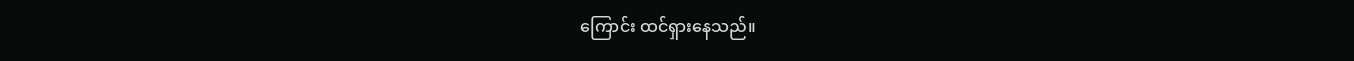ကြောင်း ထင်ရှားနေသည်။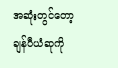အဆုံးတွင်တော့ ချန်ပီယံဆုကို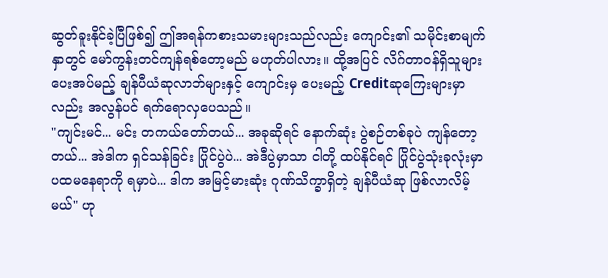ဆွတ်ခူးနိုင်ခဲ့ပြီဖြစ်၍ ဤအရန်ကစားသမားများသည်လည်း ကျောင်း၏ သမိုင်းစာမျက်နှာတွင် မော်ကွန်းတင်ကျန်ရစ်တော့မည် မဟုတ်ပါလား။ ထို့အပြင် လိဂ်တာဝန်ရှိသူများ ပေးအပ်မည့် ချန်ပီယံဆုလာဘ်များနှင့် ကျောင်းမှ ပေးမည့် Creditဆုကြေးများမှာလည်း အလွန်ပင် ရက်ရောလှပေသည်။
"ကျင်းမင်... မင်း တကယ်တော်တယ်... အခုဆိုရင် နောက်ဆုံး ပွဲစဉ်တစ်ခုပဲ ကျန်တော့တယ်... အဲဒါက ရှင်သန်ခြင်း ပြိုင်ပွဲပဲ... အဲဒီပွဲမှာသာ ငါတို့ ထပ်နိုင်ရင် ပြိုင်ပွဲသုံးခုလုံးမှာ ပထမနေရာကို ရမှာပဲ... ဒါက အမြင့်မားဆုံး ဂုဏ်သိက္ခာရှိတဲ့ ချန်ပီယံဆု ဖြစ်လာလိမ့်မယ်" ဟု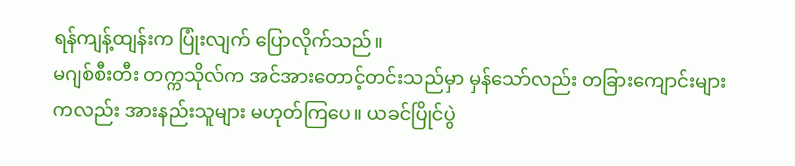ရန်ကျန့်ထျန်းက ပြုံးလျက် ပြောလိုက်သည်။
မဂျစ်စီးတီး တက္ကသိုလ်က အင်အားတောင့်တင်းသည်မှာ မှန်သော်လည်း တခြားကျောင်းများကလည်း အားနည်းသူများ မဟုတ်ကြပေ။ ယခင်ပြိုင်ပွဲ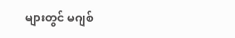များတွင် မဂျစ်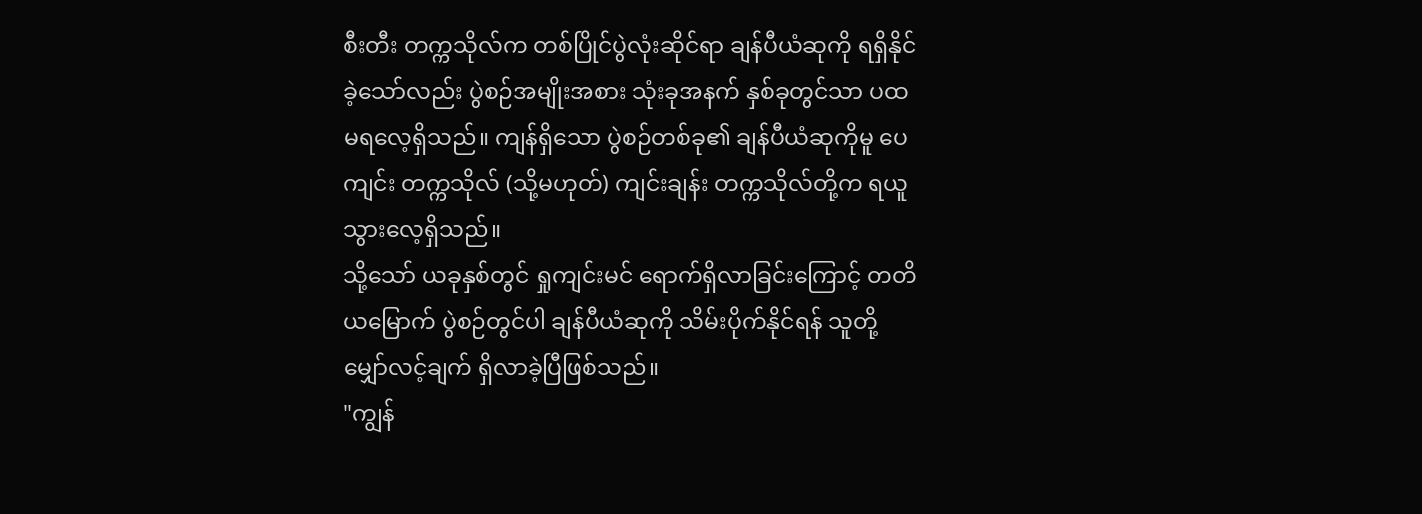စီးတီး တက္ကသိုလ်က တစ်ပြိုင်ပွဲလုံးဆိုင်ရာ ချန်ပီယံဆုကို ရရှိနိုင်ခဲ့သော်လည်း ပွဲစဉ်အမျိုးအစား သုံးခုအနက် နှစ်ခုတွင်သာ ပထမရလေ့ရှိသည်။ ကျန်ရှိသော ပွဲစဉ်တစ်ခု၏ ချန်ပီယံဆုကိုမူ ပေကျင်း တက္ကသိုလ် (သို့မဟုတ်) ကျင်းချန်း တက္ကသိုလ်တို့က ရယူသွားလေ့ရှိသည်။
သို့သော် ယခုနှစ်တွင် ရှုကျင်းမင် ရောက်ရှိလာခြင်းကြောင့် တတိယမြောက် ပွဲစဉ်တွင်ပါ ချန်ပီယံဆုကို သိမ်းပိုက်နိုင်ရန် သူတို့ မျှော်လင့်ချက် ရှိလာခဲ့ပြီဖြစ်သည်။
"ကျွန်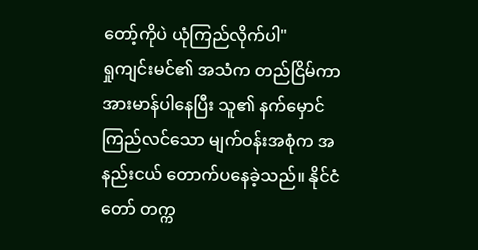တော့်ကိုပဲ ယုံကြည်လိုက်ပါ"
ရှုကျင်းမင်၏ အသံက တည်ငြိမ်ကာ အားမာန်ပါနေပြီး သူ၏ နက်မှောင်ကြည်လင်သော မျက်ဝန်းအစုံက အနည်းငယ် တောက်ပနေခဲ့သည်။ နိုင်ငံတော် တက္က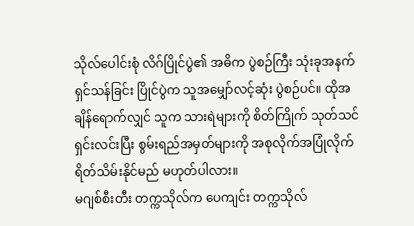သိုလ်ပေါင်းစုံ လိဂ်ပြိုင်ပွဲ၏ အဓိက ပွဲစဉ်ကြီး သုံးခုအနက် ရှင်သန်ခြင်း ပြိုင်ပွဲက သူအမျှော်လင့်ဆုံး ပွဲစဉ်ပင်။ ထိုအချိန်ရောက်လျှင် သူက သားရဲများကို စိတ်ကြိုက် သုတ်သင်ရှင်းလင်းပြီး စွမ်းရည်အမှတ်များကို အစုလိုက်အပြုံလိုက် ရိတ်သိမ်းနိုင်မည် မဟုတ်ပါလား။
မဂျစ်စီးတီး တက္ကသိုလ်က ပေကျင်း တက္ကသိုလ်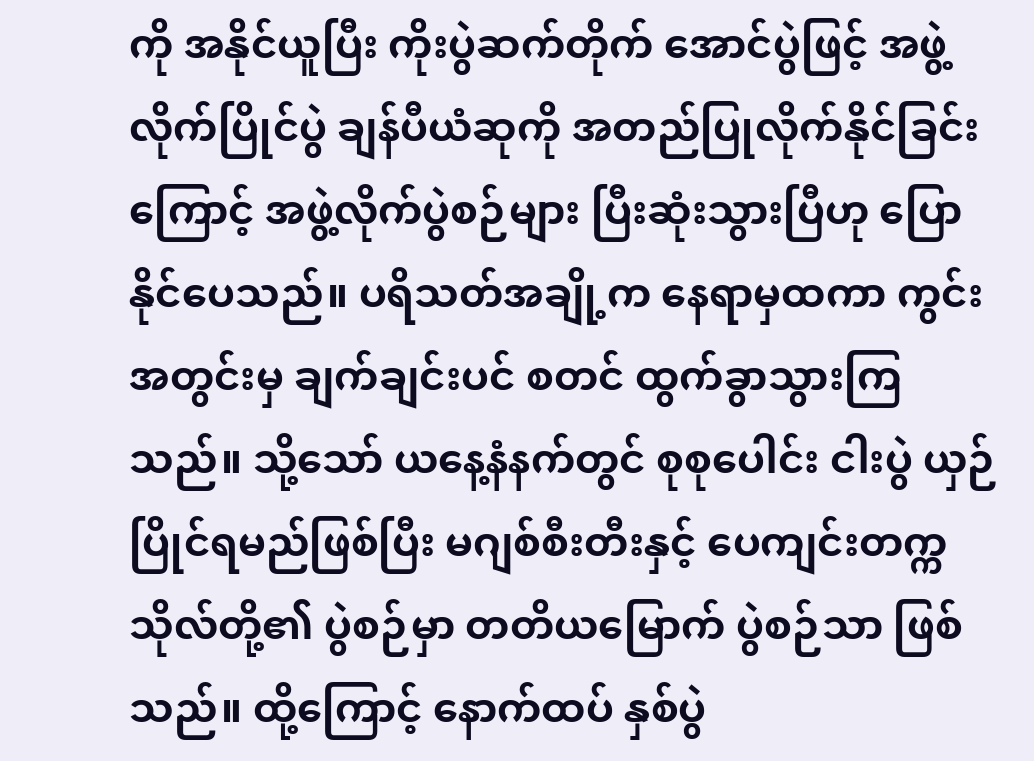ကို အနိုင်ယူပြီး ကိုးပွဲဆက်တိုက် အောင်ပွဲဖြင့် အဖွဲ့လိုက်ပြိုင်ပွဲ ချန်ပီယံဆုကို အတည်ပြုလိုက်နိုင်ခြင်းကြောင့် အဖွဲ့လိုက်ပွဲစဉ်များ ပြီးဆုံးသွားပြီဟု ပြောနိုင်ပေသည်။ ပရိသတ်အချို့က နေရာမှထကာ ကွင်းအတွင်းမှ ချက်ချင်းပင် စတင် ထွက်ခွာသွားကြသည်။ သို့သော် ယနေ့နံနက်တွင် စုစုပေါင်း ငါးပွဲ ယှဉ်ပြိုင်ရမည်ဖြစ်ပြီး မဂျစ်စီးတီးနှင့် ပေကျင်းတက္ကသိုလ်တို့၏ ပွဲစဉ်မှာ တတိယမြောက် ပွဲစဉ်သာ ဖြစ်သည်။ ထို့ကြောင့် နောက်ထပ် နှစ်ပွဲ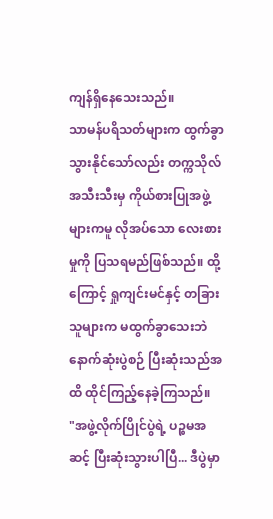ကျန်ရှိနေသေးသည်။
သာမန်ပရိသတ်များက ထွက်ခွာသွားနိုင်သော်လည်း တက္ကသိုလ်အသီးသီးမှ ကိုယ်စားပြုအဖွဲ့များကမူ လိုအပ်သော လေးစားမှုကို ပြသရမည်ဖြစ်သည်။ ထို့ကြောင့် ရှုကျင်းမင်နှင့် တခြားသူများက မထွက်ခွာသေးဘဲ နောက်ဆုံးပွဲစဉ် ပြီးဆုံးသည်အထိ ထိုင်ကြည့်နေခဲ့ကြသည်။
"အဖွဲ့လိုက်ပြိုင်ပွဲရဲ့ ပဉ္စမအဆင့် ပြီးဆုံးသွားပါပြီ... ဒီပွဲမှာ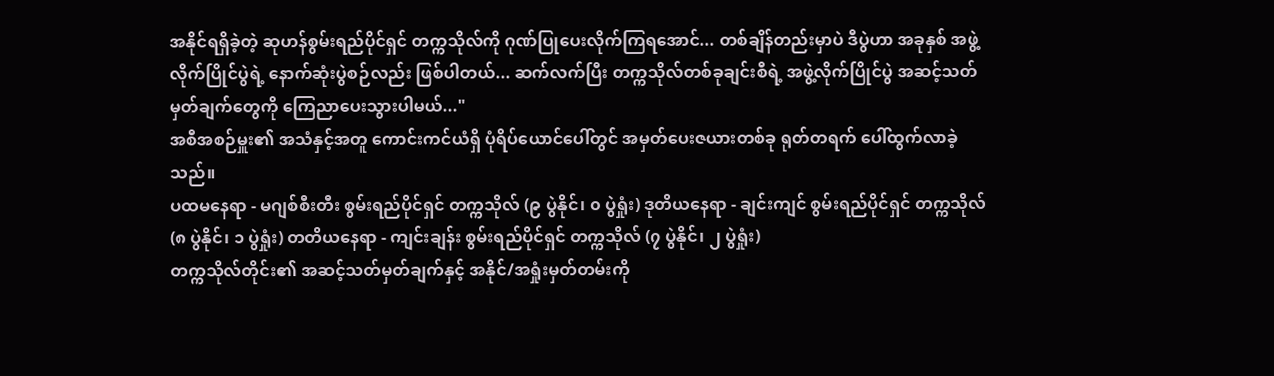အနိုင်ရရှိခဲ့တဲ့ ဆုဟန်စွမ်းရည်ပိုင်ရှင် တက္ကသိုလ်ကို ဂုဏ်ပြုပေးလိုက်ကြရအောင်... တစ်ချိန်တည်းမှာပဲ ဒီပွဲဟာ အခုနှစ် အဖွဲ့လိုက်ပြိုင်ပွဲရဲ့ နောက်ဆုံးပွဲစဉ်လည်း ဖြစ်ပါတယ်... ဆက်လက်ပြီး တက္ကသိုလ်တစ်ခုချင်းစီရဲ့ အဖွဲ့လိုက်ပြိုင်ပွဲ အဆင့်သတ်မှတ်ချက်တွေကို ကြေညာပေးသွားပါမယ်..."
အစီအစဉ်မှူး၏ အသံနှင့်အတူ ကောင်းကင်ယံရှိ ပုံရိပ်ယောင်ပေါ်တွင် အမှတ်ပေးဇယားတစ်ခု ရုတ်တရက် ပေါ်ထွက်လာခဲ့သည်။
ပထမနေရာ - မဂျစ်စီးတီး စွမ်းရည်ပိုင်ရှင် တက္ကသိုလ် (၉ ပွဲနိုင်၊ ၀ ပွဲရှုံး) ဒုတိယနေရာ - ချင်းကျင် စွမ်းရည်ပိုင်ရှင် တက္ကသိုလ် (၈ ပွဲနိုင်၊ ၁ ပွဲရှုံး) တတိယနေရာ - ကျင်းချန်း စွမ်းရည်ပိုင်ရှင် တက္ကသိုလ် (၇ ပွဲနိုင်၊ ၂ ပွဲရှုံး)
တက္ကသိုလ်တိုင်း၏ အဆင့်သတ်မှတ်ချက်နှင့် အနိုင်/အရှုံးမှတ်တမ်းကို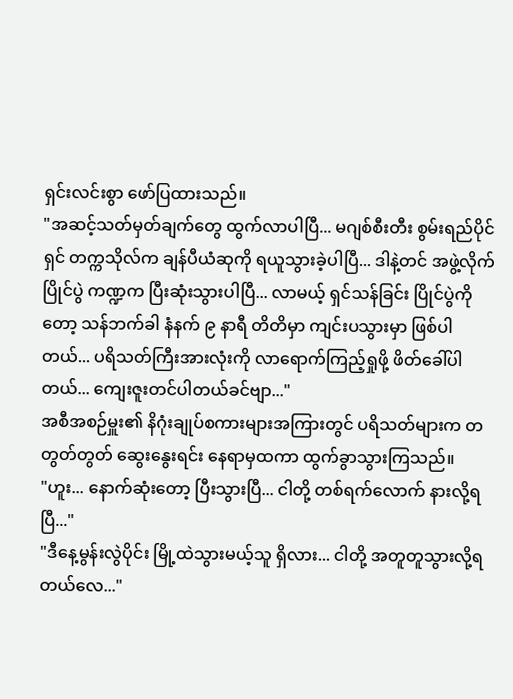ရှင်းလင်းစွာ ဖော်ပြထားသည်။
"အဆင့်သတ်မှတ်ချက်တွေ ထွက်လာပါပြီ... မဂျစ်စီးတီး စွမ်းရည်ပိုင်ရှင် တက္ကသိုလ်က ချန်ပီယံဆုကို ရယူသွားခဲ့ပါပြီ... ဒါနဲ့တင် အဖွဲ့လိုက်ပြိုင်ပွဲ ကဏ္ဍက ပြီးဆုံးသွားပါပြီ... လာမယ့် ရှင်သန်ခြင်း ပြိုင်ပွဲကိုတော့ သန်ဘက်ခါ နံနက် ၉ နာရီ တိတိမှာ ကျင်းပသွားမှာ ဖြစ်ပါတယ်... ပရိသတ်ကြီးအားလုံးကို လာရောက်ကြည့်ရှုဖို့ ဖိတ်ခေါ်ပါတယ်... ကျေးဇူးတင်ပါတယ်ခင်ဗျာ..."
အစီအစဉ်မှူး၏ နိဂုံးချုပ်စကားများအကြားတွင် ပရိသတ်များက တတွတ်တွတ် ဆွေးနွေးရင်း နေရာမှထကာ ထွက်ခွာသွားကြသည်။
"ဟူး... နောက်ဆုံးတော့ ပြီးသွားပြီ... ငါတို့ တစ်ရက်လောက် နားလို့ရပြီ..."
"ဒီနေ့မွန်းလွဲပိုင်း မြို့ထဲသွားမယ့်သူ ရှိလား... ငါတို့ အတူတူသွားလို့ရတယ်လေ..."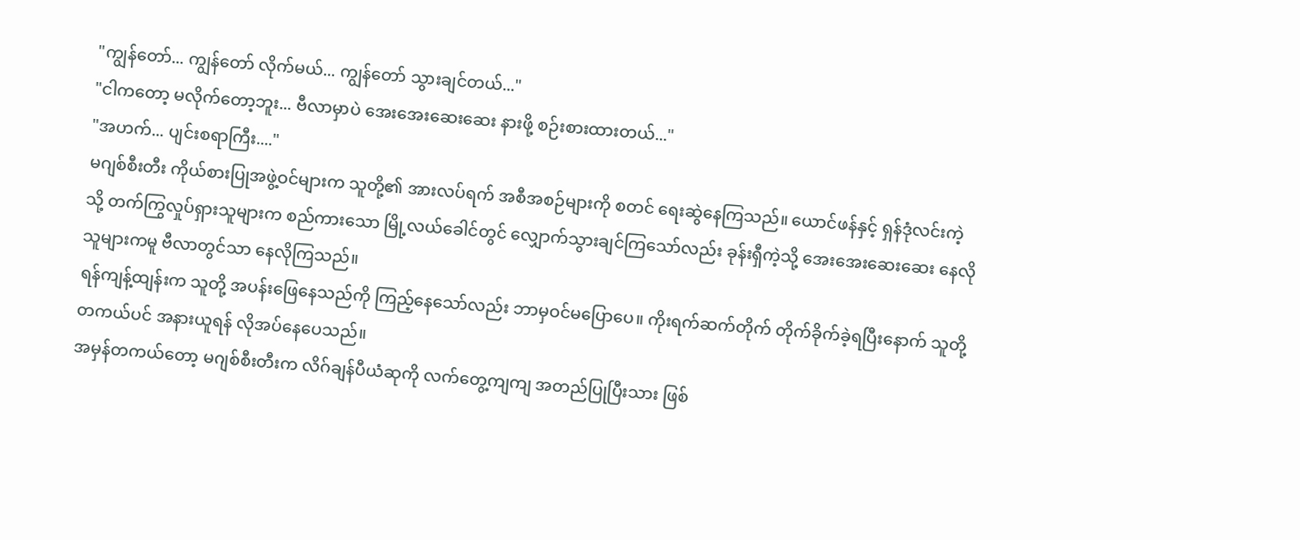"ကျွန်တော်... ကျွန်တော် လိုက်မယ်... ကျွန်တော် သွားချင်တယ်..."
"ငါကတော့ မလိုက်တော့ဘူး... ဗီလာမှာပဲ အေးအေးဆေးဆေး နားဖို့ စဉ်းစားထားတယ်..."
"အဟက်... ပျင်းစရာကြီး...."
မဂျစ်စီးတီး ကိုယ်စားပြုအဖွဲ့ဝင်များက သူတို့၏ အားလပ်ရက် အစီအစဉ်များကို စတင် ရေးဆွဲနေကြသည်။ ယောင်ဖန်နှင့် ရှန်ဒုံလင်းကဲ့သို့ တက်ကြွလှုပ်ရှားသူများက စည်ကားသော မြို့လယ်ခေါင်တွင် လျှောက်သွားချင်ကြသော်လည်း ခုန်းရှီကဲ့သို့ အေးအေးဆေးဆေး နေလိုသူများကမူ ဗီလာတွင်သာ နေလိုကြသည်။
ရန်ကျန့်ထျန်းက သူတို့ အပန်းဖြေနေသည်ကို ကြည့်နေသော်လည်း ဘာမှဝင်မပြောပေ။ ကိုးရက်ဆက်တိုက် တိုက်ခိုက်ခဲ့ရပြီးနောက် သူတို့ တကယ်ပင် အနားယူရန် လိုအပ်နေပေသည်။
အမှန်တကယ်တော့ မဂျစ်စီးတီးက လိဂ်ချန်ပီယံဆုကို လက်တွေ့ကျကျ အတည်ပြုပြီးသား ဖြစ်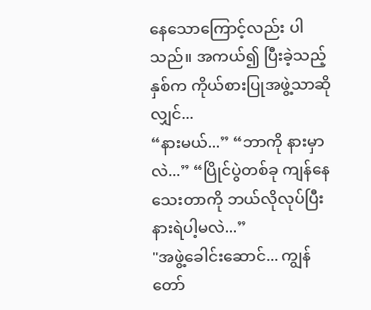နေသောကြောင့်လည်း ပါသည်။ အကယ်၍ ပြီးခဲ့သည့်နှစ်က ကိုယ်စားပြုအဖွဲ့သာဆိုလျှင်...
“နားမယ်...” “ဘာကို နားမှာလဲ...” “ပြိုင်ပွဲတစ်ခု ကျန်နေသေးတာကို ဘယ်လိုလုပ်ပြီး နားရဲပါ့မလဲ...”
"အဖွဲ့ခေါင်းဆောင်... ကျွန်တော်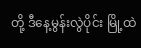တို့ ဒီနေ့မွန်းလွဲပိုင်း မြို့ထဲ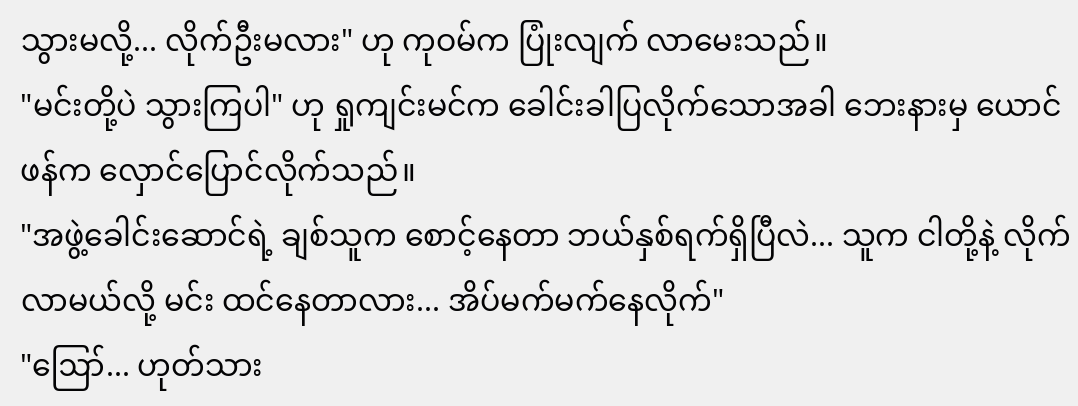သွားမလို့... လိုက်ဦးမလား" ဟု ကုဝမ်က ပြုံးလျက် လာမေးသည်။
"မင်းတို့ပဲ သွားကြပါ" ဟု ရှုကျင်းမင်က ခေါင်းခါပြလိုက်သောအခါ ဘေးနားမှ ယောင်ဖန်က လှောင်ပြောင်လိုက်သည်။
"အဖွဲ့ခေါင်းဆောင်ရဲ့ ချစ်သူက စောင့်နေတာ ဘယ်နှစ်ရက်ရှိပြီလဲ... သူက ငါတို့နဲ့ လိုက်လာမယ်လို့ မင်း ထင်နေတာလား... အိပ်မက်မက်နေလိုက်"
"ဪ... ဟုတ်သား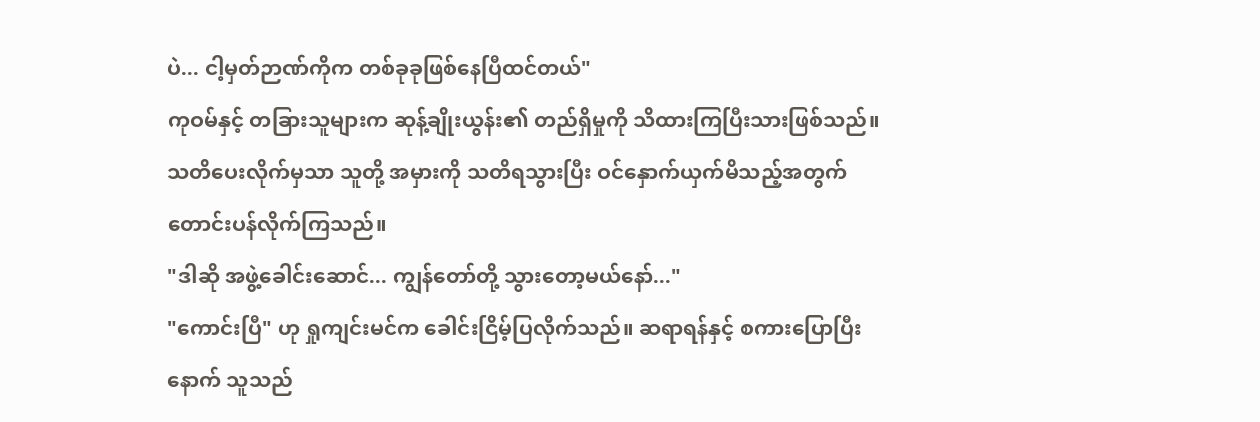ပဲ... ငါ့မှတ်ဉာဏ်ကိုက တစ်ခုခုဖြစ်နေပြီထင်တယ်"
ကုဝမ်နှင့် တခြားသူများက ဆုန့်ချိုးယွန်း၏ တည်ရှိမှုကို သိထားကြပြီးသားဖြစ်သည်။ သတိပေးလိုက်မှသာ သူတို့ အမှားကို သတိရသွားပြီး ဝင်နှောက်ယှက်မိသည့်အတွက် တောင်းပန်လိုက်ကြသည်။
"ဒါဆို အဖွဲ့ခေါင်းဆောင်... ကျွန်တော်တို့ သွားတော့မယ်နော်..."
"ကောင်းပြီ" ဟု ရှုကျင်းမင်က ခေါင်းငြိမ့်ပြလိုက်သည်။ ဆရာရန်နှင့် စကားပြောပြီးနောက် သူသည်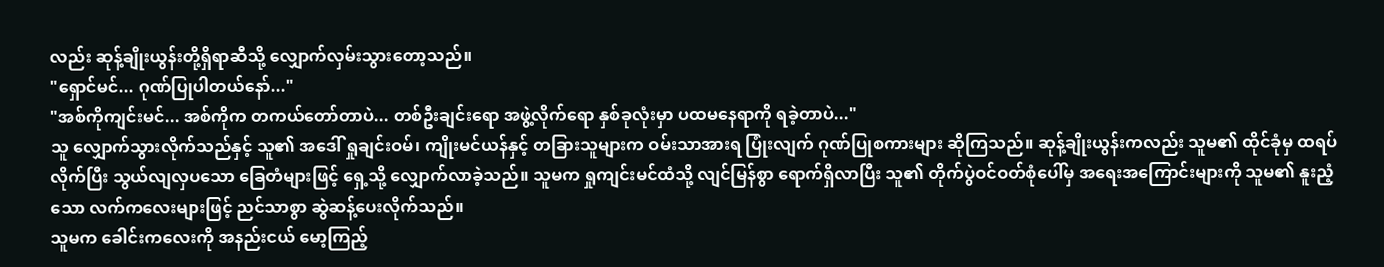လည်း ဆုန့်ချိုးယွန်းတို့ရှိရာဆီသို့ လျှောက်လှမ်းသွားတော့သည်။
"ရှောင်မင်... ဂုဏ်ပြုပါတယ်နော်..."
"အစ်ကိုကျင်းမင်... အစ်ကိုက တကယ်တော်တာပဲ... တစ်ဦးချင်းရော အဖွဲ့လိုက်ရော နှစ်ခုလုံးမှာ ပထမနေရာကို ရခဲ့တာပဲ..."
သူ လျှောက်သွားလိုက်သည်နှင့် သူ၏ အဒေါ် ရှုချင်းဝမ်၊ ကျိုးမင်ယန်နှင့် တခြားသူများက ဝမ်းသာအားရ ပြုံးလျက် ဂုဏ်ပြုစကားများ ဆိုကြသည်။ ဆုန့်ချိုးယွန်းကလည်း သူမ၏ ထိုင်ခုံမှ ထရပ်လိုက်ပြီး သွယ်လျလှပသော ခြေတံများဖြင့် ရှေ့သို့ လျှောက်လာခဲ့သည်။ သူမက ရှုကျင်းမင်ထံသို့ လျင်မြန်စွာ ရောက်ရှိလာပြီး သူ၏ တိုက်ပွဲဝင်ဝတ်စုံပေါ်မှ အရေးအကြောင်းများကို သူမ၏ နူးညံ့သော လက်ကလေးများဖြင့် ညင်သာစွာ ဆွဲဆန့်ပေးလိုက်သည်။
သူမက ခေါင်းကလေးကို အနည်းငယ် မော့ကြည့်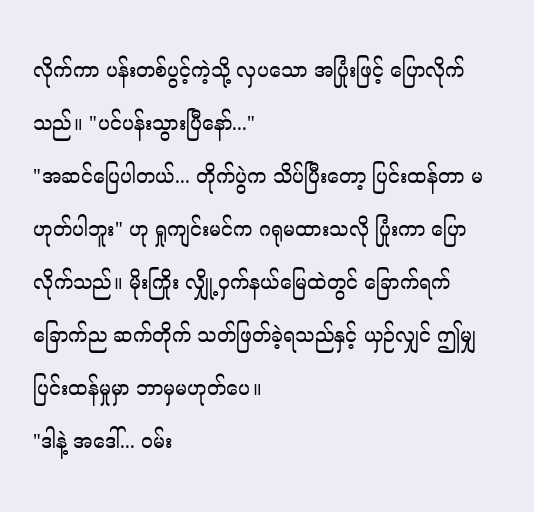လိုက်ကာ ပန်းတစ်ပွင့်ကဲ့သို့ လှပသော အပြုံးဖြင့် ပြောလိုက်သည်။ "ပင်ပန်းသွားပြီနော်..."
"အဆင်ပြေပါတယ်... တိုက်ပွဲက သိပ်ပြီးတော့ ပြင်းထန်တာ မဟုတ်ပါဘူး" ဟု ရှုကျင်းမင်က ဂရုမထားသလို ပြုံးကာ ပြောလိုက်သည်။ မိုးကြိုး လျှို့ဝှက်နယ်မြေထဲတွင် ခြောက်ရက် ခြောက်ည ဆက်တိုက် သတ်ဖြတ်ခဲ့ရသည်နှင့် ယှဉ်လျှင် ဤမျှ ပြင်းထန်မှုမှာ ဘာမှမဟုတ်ပေ။
"ဒါနဲ့ အဒေါ်... ဝမ်း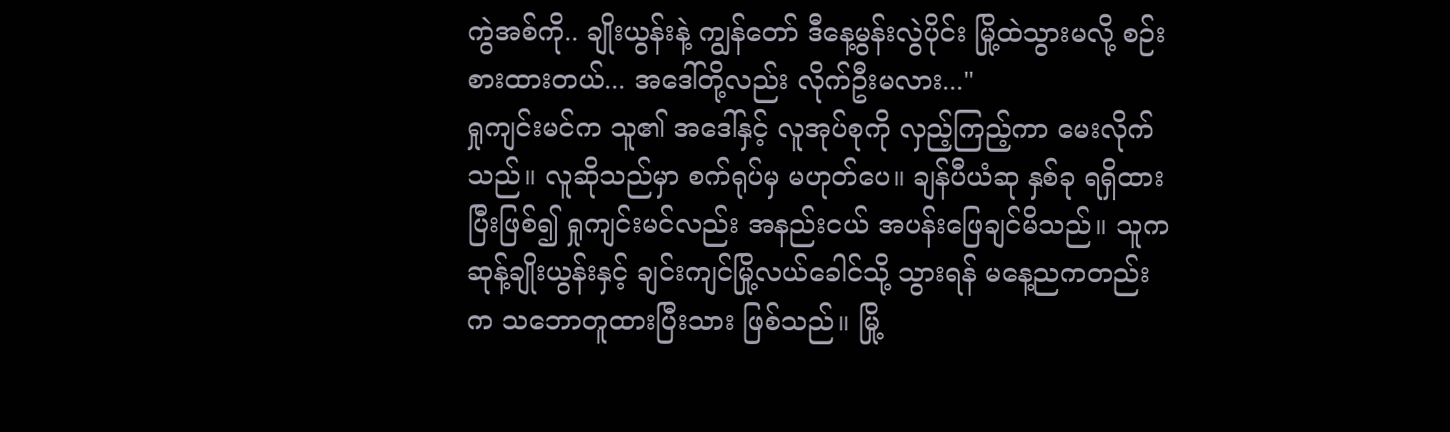ကွဲအစ်ကို.. ချိုးယွန်းနဲ့ ကျွန်တော် ဒီနေ့မွန်းလွဲပိုင်း မြို့ထဲသွားမလို့ စဉ်းစားထားတယ်... အဒေါ်တို့လည်း လိုက်ဦးမလား..."
ရှုကျင်းမင်က သူ၏ အဒေါ်နှင့် လူအုပ်စုကို လှည့်ကြည့်ကာ မေးလိုက်သည်။ လူဆိုသည်မှာ စက်ရုပ်မှ မဟုတ်ပေ။ ချန်ပီယံဆု နှစ်ခု ရရှိထားပြီးဖြစ်၍ ရှုကျင်းမင်လည်း အနည်းငယ် အပန်းဖြေချင်မိသည်။ သူက ဆုန့်ချိုးယွန်းနှင့် ချင်းကျင်မြို့လယ်ခေါင်သို့ သွားရန် မနေ့ညကတည်းက သဘောတူထားပြီးသား ဖြစ်သည်။ မြို့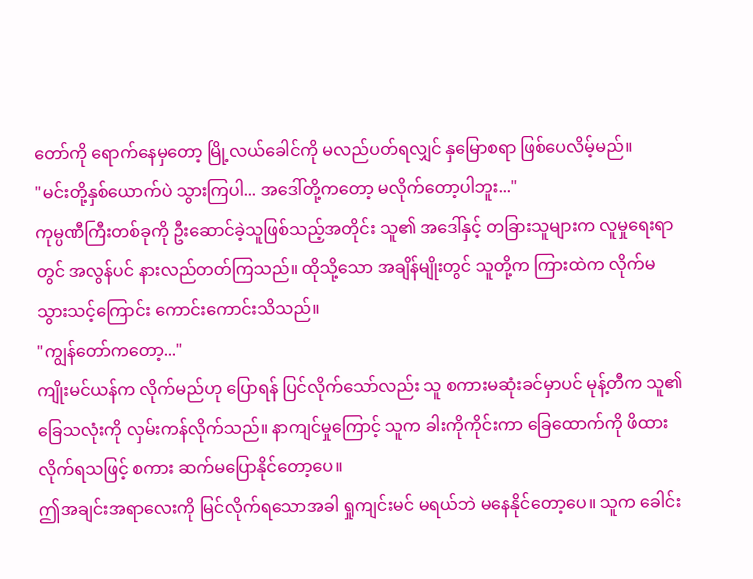တော်ကို ရောက်နေမှတော့ မြို့လယ်ခေါင်ကို မလည်ပတ်ရလျှင် နှမြောစရာ ဖြစ်ပေလိမ့်မည်။
"မင်းတို့နှစ်ယောက်ပဲ သွားကြပါ... အဒေါ်တို့ကတော့ မလိုက်တော့ပါဘူး..."
ကုမ္ပဏီကြီးတစ်ခုကို ဦးဆောင်ခဲ့သူဖြစ်သည့်အတိုင်း သူ၏ အဒေါ်နှင့် တခြားသူများက လူမှုရေးရာတွင် အလွန်ပင် နားလည်တတ်ကြသည်။ ထိုသို့သော အချိန်မျိုးတွင် သူတို့က ကြားထဲက လိုက်မသွားသင့်ကြောင်း ကောင်းကောင်းသိသည်။
"ကျွန်တော်ကတော့..."
ကျိုးမင်ယန်က လိုက်မည်ဟု ပြောရန် ပြင်လိုက်သော်လည်း သူ စကားမဆုံးခင်မှာပင် မုန့်တီက သူ၏ ခြေသလုံးကို လှမ်းကန်လိုက်သည်။ နာကျင်မှုကြောင့် သူက ခါးကိုကိုင်းကာ ခြေထောက်ကို ဖိထားလိုက်ရသဖြင့် စကား ဆက်မပြောနိုင်တော့ပေ။
ဤအချင်းအရာလေးကို မြင်လိုက်ရသောအခါ ရှုကျင်းမင် မရယ်ဘဲ မနေနိုင်တော့ပေ။ သူက ခေါင်း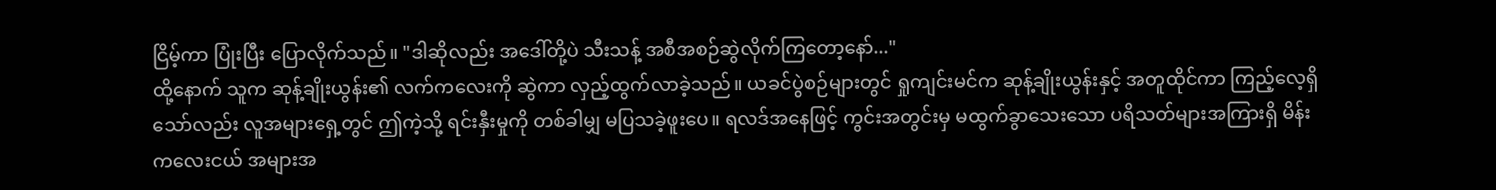ငြိမ့်ကာ ပြုံးပြီး ပြောလိုက်သည်။ "ဒါဆိုလည်း အဒေါ်တို့ပဲ သီးသန့် အစီအစဉ်ဆွဲလိုက်ကြတော့နော်..."
ထို့နောက် သူက ဆုန့်ချိုးယွန်း၏ လက်ကလေးကို ဆွဲကာ လှည့်ထွက်လာခဲ့သည်။ ယခင်ပွဲစဉ်များတွင် ရှုကျင်းမင်က ဆုန့်ချိုးယွန်းနှင့် အတူထိုင်ကာ ကြည့်လေ့ရှိသော်လည်း လူအများရှေ့တွင် ဤကဲ့သို့ ရင်းနှီးမှုကို တစ်ခါမျှ မပြသခဲ့ဖူးပေ။ ရလဒ်အနေဖြင့် ကွင်းအတွင်းမှ မထွက်ခွာသေးသော ပရိသတ်များအကြားရှိ မိန်းကလေးငယ် အများအ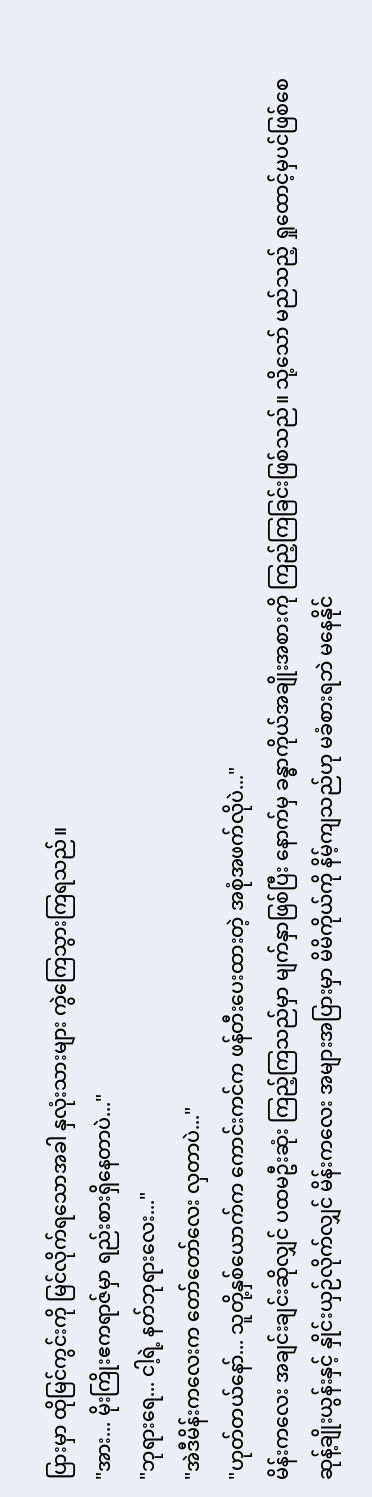ပြားမှာ ထိုမြင်ကွင်းကို မြင်လိုက်ရသောအခါ နှလုံးသားများ ကွဲကြေသွားကြရသည်။
"အား... မိုးကြိုးဧကရာဇ်မှာ ရည်းစားရှိနေတာပဲ..."
"ဘုရားရေ... ငါ့ရဲ့ နတ်ဘုရားလေး..."
"အဲဒီမိန်းကလေးက တော်တော်လေး လှတာပဲ..."
"ဟုတ်တယ်နော်... သူတို့နှစ်ယောက်က ကောင်းကင်က ဖန်တီးပေးထားတဲ့ အစုံအဖက်လိုပဲ..."
မိန်းကလေး အချင်းချင်းဆိုလျှင် ပထမဦးဆုံး ကြည့်ကြသည်မှာ မျက်နှာဖြစ်ပြီး နောက်မှ ခန္ဓာကိုယ်အချိုးအစားကို ကြည့်ကြခြင်းဖြစ်သည်။ သို့သော် မည်သည့် ရှုထောင့်မှပင်ဖြစ်စေ ဆုန့်ချိုးယွန်းနှင့် နှိုင်းယှဉ်လိုက်လျှင် မိန်းကလေး အများအပြားမှာ မိမိကိုယ်ကို နိမ့်ကျသည်ဟု မခံစားရဘဲ မနေနိုင်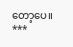တော့ပေ။
***